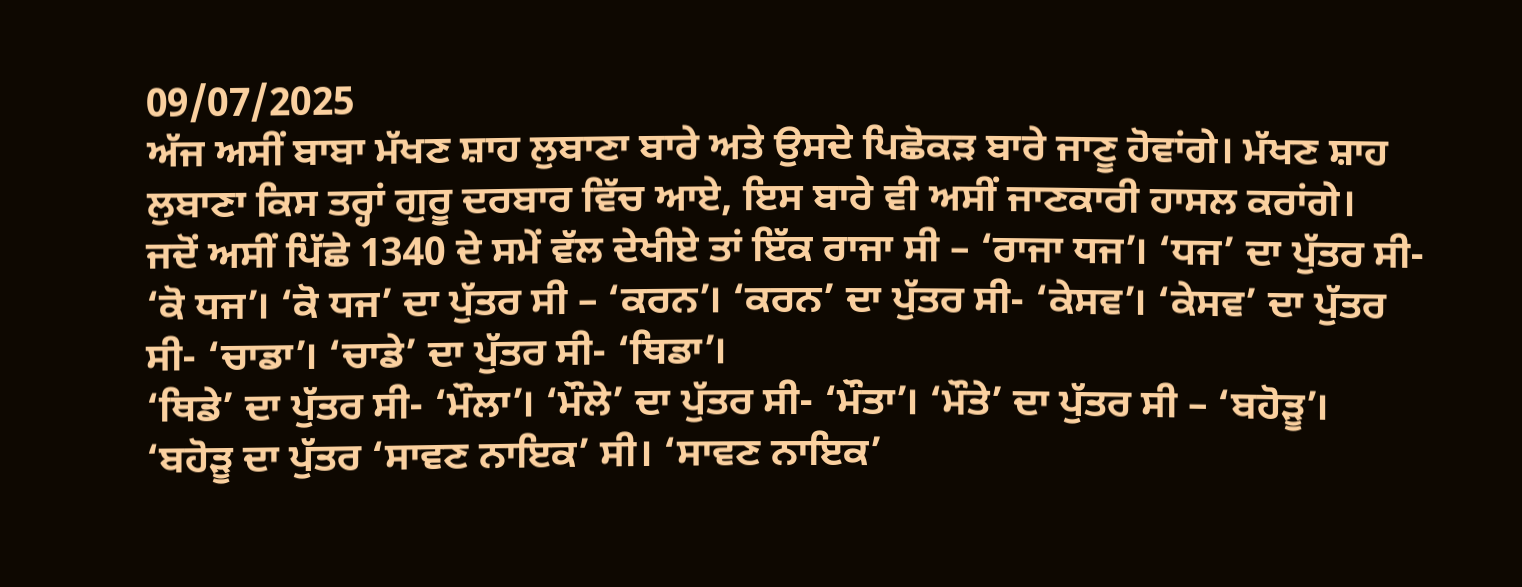09/07/2025
ਅੱਜ ਅਸੀਂ ਬਾਬਾ ਮੱਖਣ ਸ਼ਾਹ ਲੁਬਾਣਾ ਬਾਰੇ ਅਤੇ ਉਸਦੇ ਪਿਛੋਕੜ ਬਾਰੇ ਜਾਣੂ ਹੋਵਾਂਗੇ। ਮੱਖਣ ਸ਼ਾਹ ਲੁਬਾਣਾ ਕਿਸ ਤਰ੍ਹਾਂ ਗੁਰੂ ਦਰਬਾਰ ਵਿੱਚ ਆਏ, ਇਸ ਬਾਰੇ ਵੀ ਅਸੀਂ ਜਾਣਕਾਰੀ ਹਾਸਲ ਕਰਾਂਗੇ।
ਜਦੋਂ ਅਸੀਂ ਪਿੱਛੇ 1340 ਦੇ ਸਮੇਂ ਵੱਲ ਦੇਖੀਏ ਤਾਂ ਇੱਕ ਰਾਜਾ ਸੀ – ‘ਰਾਜਾ ਧਜ’। ‘ਧਜ’ ਦਾ ਪੁੱਤਰ ਸੀ- ‘ਕੋ ਧਜ’। ‘ਕੋ ਧਜ’ ਦਾ ਪੁੱਤਰ ਸੀ – ‘ਕਰਨ’। ‘ਕਰਨ’ ਦਾ ਪੁੱਤਰ ਸੀ- ‘ਕੇਸਵ’। ‘ਕੇਸਵ’ ਦਾ ਪੁੱਤਰ ਸੀ- ‘ਚਾਡਾ’। ‘ਚਾਡੇ’ ਦਾ ਪੁੱਤਰ ਸੀ- ‘ਥਿਡਾ’।
‘ਥਿਡੇ’ ਦਾ ਪੁੱਤਰ ਸੀ- ‘ਮੌਲਾ’। ‘ਮੌਲੇ’ ਦਾ ਪੁੱਤਰ ਸੀ- ‘ਮੌਤਾ’। ‘ਮੌਤੇ’ ਦਾ ਪੁੱਤਰ ਸੀ – ‘ਬਹੋੜੂ’। ‘ਬਹੋੜੂ ਦਾ ਪੁੱਤਰ ‘ਸਾਵਣ ਨਾਇਕ’ ਸੀ। ‘ਸਾਵਣ ਨਾਇਕ’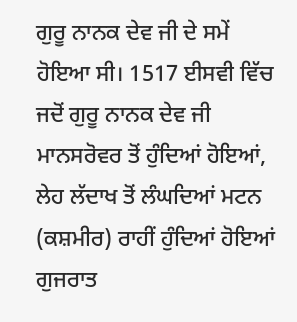ਗੁਰੂ ਨਾਨਕ ਦੇਵ ਜੀ ਦੇ ਸਮੇਂ ਹੋਇਆ ਸੀ। 1517 ਈਸਵੀ ਵਿੱਚ ਜਦੋਂ ਗੁਰੂ ਨਾਨਕ ਦੇਵ ਜੀ ਮਾਨਸਰੋਵਰ ਤੋਂ ਹੁੰਦਿਆਂ ਹੋਇਆਂ, ਲੇਹ ਲੱਦਾਖ ਤੋਂ ਲੰਘਦਿਆਂ ਮਟਨ (ਕਸ਼ਮੀਰ) ਰਾਹੀਂ ਹੁੰਦਿਆਂ ਹੋਇਆਂ ਗੁਜਰਾਤ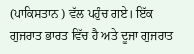(ਪਾਕਿਸਤਾਨ ) ਵੱਲ ਪਹੁੰਚ ਗਏ। ਇੱਕ ਗੁਜਰਾਤ ਭਾਰਤ ਵਿੱਚ ਹੈ ਅਤੇ ਦੂਜਾ ਗੁਜਰਾਤ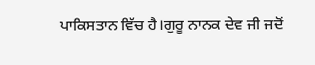ਪਾਕਿਸਤਾਨ ਵਿੱਚ ਹੈ।ਗੁਰੂ ਨਾਨਕ ਦੇਵ ਜੀ ਜਦੋਂ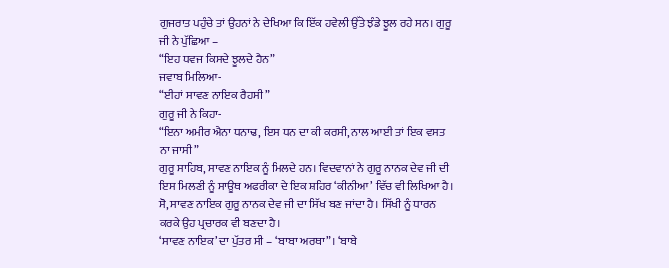ਗੁਜਰਾਤ ਪਹੁੰਚੇ ਤਾਂ ਉਹਨਾਂ ਨੇ ਦੇਖਿਆ ਕਿ ਇੱਕ ਹਵੇਲੀ ਉੱਤੇ ਝੰਡੇ ਝੂਲ ਰਹੇ ਸਨ। ਗੁਰੂ ਜੀ ਨੇ ਪੁੱਛਿਆ –
“ਇਹ ਧਵਜ ਕਿਸਦੇ ਝੂਲਦੇ ਹੈਨ”
ਜਵਾਬ ਮਿਲਿਆ-
“ਈਹਾਂ ਸਾਵਣ ਨਾਇਕ ਰੈਹਸੀ”
ਗੁਰੂ ਜੀ ਨੇ ਕਿਹਾ-
“ਇਨਾ ਅਮੀਰ ਐਨਾ ਧਨਾਢ, ਇਸ ਧਨ ਦਾ ਕੀ ਕਰਸੀ, ਨਾਲ ਆਈ ਤਾਂ ਇਕ ਵਸਤ ਨਾ ਜਾਸੀ”
ਗੁਰੂ ਸਾਹਿਬ, ਸਾਵਣ ਨਾਇਕ ਨੂੰ ਮਿਲਦੇ ਹਨ। ਵਿਦਵਾਨਾਂ ਨੇ ਗੁਰੂ ਨਾਨਕ ਦੇਵ ਜੀ ਦੀ ਇਸ ਮਿਲਣੀ ਨੂੰ ਸਾਊਥ ਅਫਰੀਕਾ ਦੇ ਇਕ ਸ਼ਹਿਰ ‘ਕੀਨੀਆ’ ਵਿੱਚ ਵੀ ਲਿਖਿਆ ਹੈ। ਸੋ, ਸਾਵਣ ਨਾਇਕ ਗੁਰੂ ਨਾਨਕ ਦੇਵ ਜੀ ਦਾ ਸਿੱਖ ਬਣ ਜਾਂਦਾ ਹੈ। ਸਿੱਖੀ ਨੂੰ ਧਾਰਨ ਕਰਕੇ ਉਹ ਪ੍ਰਚਾਰਕ ਵੀ ਬਣਦਾ ਹੈ।
‘ਸਾਵਣ ਨਾਇਕ’ ਦਾ ਪੁੱਤਰ ਸੀ – ‘ਬਾਬਾ ਅਰਥਾ”। ‘ਬਾਬੇ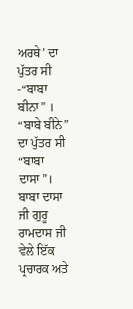ਅਰਥੇ’ ਦਾ ਪੁੱਤਰ ਸੀ -“ਬਾਬਾ ਬੀਨਾ” । “ਬਾਬੇ ਬੀਨੇ” ਦਾ ਪੁੱਤਰ ਸੀ “ਬਾਬਾ ਦਾਸਾ”। ਬਾਬਾ ਦਾਸਾ ਜੀ ਗੁਰੂ ਰਾਮਦਾਸ ਜੀ ਵੇਲੇ ਇੱਕ ਪ੍ਰਚਾਰਕ ਅਤੇ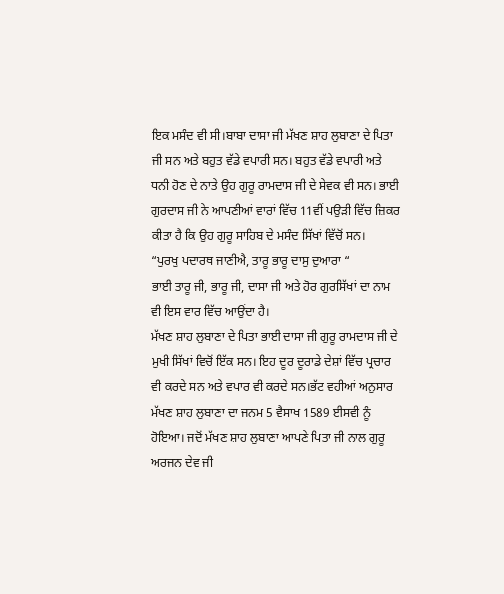ਇਕ ਮਸੰਦ ਵੀ ਸੀ।ਬਾਬਾ ਦਾਸਾ ਜੀ ਮੱਖਣ ਸ਼ਾਹ ਲੁਬਾਣਾ ਦੇ ਪਿਤਾ ਜੀ ਸਨ ਅਤੇ ਬਹੁਤ ਵੱਡੇ ਵਪਾਰੀ ਸਨ। ਬਹੁਤ ਵੱਡੇ ਵਪਾਰੀ ਅਤੇ ਧਨੀ ਹੋਣ ਦੇ ਨਾਤੇ ਉਹ ਗੁਰੂ ਰਾਮਦਾਸ ਜੀ ਦੇ ਸੇਵਕ ਵੀ ਸਨ। ਭਾਈ ਗੁਰਦਾਸ ਜੀ ਨੇ ਆਪਣੀਆਂ ਵਾਰਾਂ ਵਿੱਚ 11ਵੀਂ ਪਉੜੀ ਵਿੱਚ ਜ਼ਿਕਰ ਕੀਤਾ ਹੈ ਕਿ ਉਹ ਗੁਰੂ ਸਾਹਿਬ ਦੇ ਮਸੰਦ ਸਿੱਖਾਂ ਵਿੱਚੋਂ ਸਨ।
“ਪੁਰਖੁ ਪਦਾਰਥ ਜਾਣੀਐ, ਤਾਰੂ ਭਾਰੂ ਦਾਸੁ ਦੁਆਰਾ “
ਭਾਈ ਤਾਰੂ ਜੀ, ਭਾਰੂ ਜੀ, ਦਾਸਾ ਜੀ ਅਤੇ ਹੋਰ ਗੁਰਸਿੱਖਾਂ ਦਾ ਨਾਮ ਵੀ ਇਸ ਵਾਰ ਵਿੱਚ ਆਉਂਦਾ ਹੈ।
ਮੱਖਣ ਸ਼ਾਹ ਲੁਬਾਣਾ ਦੇ ਪਿਤਾ ਭਾਈ ਦਾਸਾ ਜੀ ਗੁਰੂ ਰਾਮਦਾਸ ਜੀ ਦੇ ਮੁਖੀ ਸਿੱਖਾਂ ਵਿਚੋਂ ਇੱਕ ਸਨ। ਇਹ ਦੂਰ ਦੂਰਾਡੇ ਦੇਸ਼ਾਂ ਵਿੱਚ ਪ੍ਰਚਾਰ ਵੀ ਕਰਦੇ ਸਨ ਅਤੇ ਵਪਾਰ ਵੀ ਕਰਦੇ ਸਨ।ਭੱਟ ਵਹੀਆਂ ਅਨੁਸਾਰ ਮੱਖਣ ਸ਼ਾਹ ਲੁਬਾਣਾ ਦਾ ਜਨਮ 5 ਵੈਸਾਖ 1589 ਈਸਵੀ ਨੂੰ ਹੋਇਆ। ਜਦੋਂ ਮੱਖਣ ਸ਼ਾਹ ਲੁਬਾਣਾ ਆਪਣੇ ਪਿਤਾ ਜੀ ਨਾਲ ਗੁਰੂ ਅਰਜਨ ਦੇਵ ਜੀ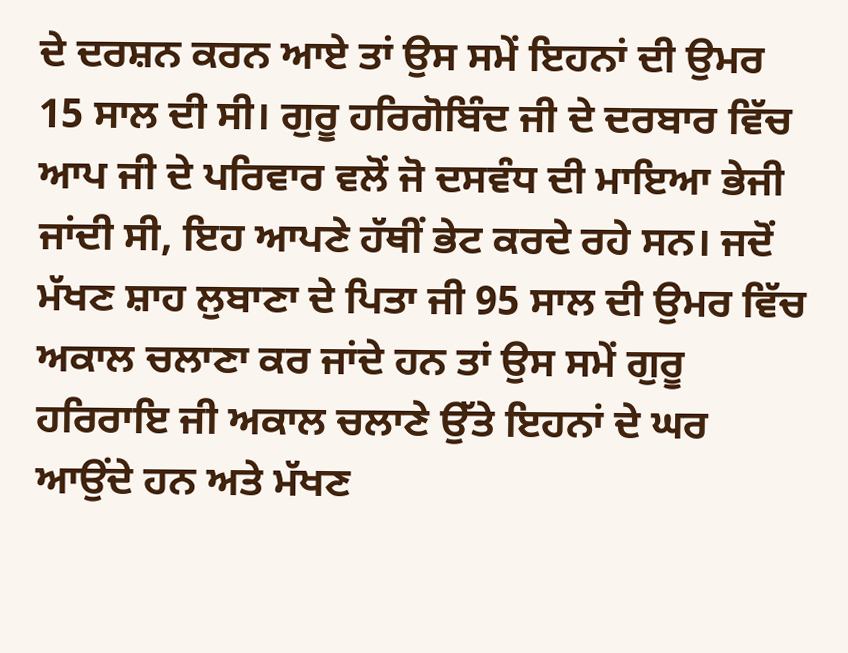ਦੇ ਦਰਸ਼ਨ ਕਰਨ ਆਏ ਤਾਂ ਉਸ ਸਮੇਂ ਇਹਨਾਂ ਦੀ ਉਮਰ 15 ਸਾਲ ਦੀ ਸੀ। ਗੁਰੂ ਹਰਿਗੋਬਿੰਦ ਜੀ ਦੇ ਦਰਬਾਰ ਵਿੱਚ ਆਪ ਜੀ ਦੇ ਪਰਿਵਾਰ ਵਲੋਂ ਜੋ ਦਸਵੰਧ ਦੀ ਮਾਇਆ ਭੇਜੀ ਜਾਂਦੀ ਸੀ, ਇਹ ਆਪਣੇ ਹੱਥੀਂ ਭੇਟ ਕਰਦੇ ਰਹੇ ਸਨ। ਜਦੋਂ ਮੱਖਣ ਸ਼ਾਹ ਲੁਬਾਣਾ ਦੇ ਪਿਤਾ ਜੀ 95 ਸਾਲ ਦੀ ਉਮਰ ਵਿੱਚ ਅਕਾਲ ਚਲਾਣਾ ਕਰ ਜਾਂਦੇ ਹਨ ਤਾਂ ਉਸ ਸਮੇਂ ਗੁਰੂ ਹਰਿਰਾਇ ਜੀ ਅਕਾਲ ਚਲਾਣੇ ਉੱਤੇ ਇਹਨਾਂ ਦੇ ਘਰ ਆਉਂਦੇ ਹਨ ਅਤੇ ਮੱਖਣ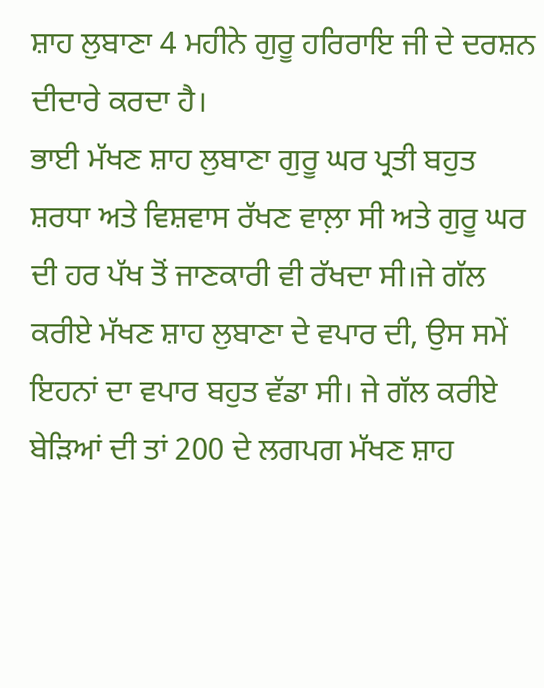ਸ਼ਾਹ ਲੁਬਾਣਾ 4 ਮਹੀਨੇ ਗੁਰੂ ਹਰਿਰਾਇ ਜੀ ਦੇ ਦਰਸ਼ਨ ਦੀਦਾਰੇ ਕਰਦਾ ਹੈ।
ਭਾਈ ਮੱਖਣ ਸ਼ਾਹ ਲੁਬਾਣਾ ਗੁਰੂ ਘਰ ਪ੍ਰਤੀ ਬਹੁਤ ਸ਼ਰਧਾ ਅਤੇ ਵਿਸ਼ਵਾਸ ਰੱਖਣ ਵਾਲ਼ਾ ਸੀ ਅਤੇ ਗੁਰੂ ਘਰ ਦੀ ਹਰ ਪੱਖ ਤੋਂ ਜਾਣਕਾਰੀ ਵੀ ਰੱਖਦਾ ਸੀ।ਜੇ ਗੱਲ ਕਰੀਏ ਮੱਖਣ ਸ਼ਾਹ ਲੁਬਾਣਾ ਦੇ ਵਪਾਰ ਦੀ, ਉਸ ਸਮੇਂ ਇਹਨਾਂ ਦਾ ਵਪਾਰ ਬਹੁਤ ਵੱਡਾ ਸੀ। ਜੇ ਗੱਲ ਕਰੀਏ ਬੇੜਿਆਂ ਦੀ ਤਾਂ 200 ਦੇ ਲਗਪਗ ਮੱਖਣ ਸ਼ਾਹ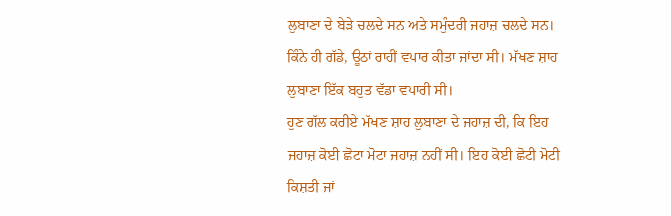ਲੁਬਾਣਾ ਦੇ ਬੇੜੇ ਚਲਦੇ ਸਨ ਅਤੇ ਸਮੁੰਦਰੀ ਜਹਾਜ਼ ਚਲਦੇ ਸਨ। ਕਿੰਨੇ ਹੀ ਗੱਡੇ, ਊਠਾਂ ਰਾਹੀਂ ਵਪਾਰ ਕੀਤਾ ਜਾਂਦਾ ਸੀ। ਮੱਖਣ ਸ਼ਾਹ ਲੁਬਾਣਾ ਇੱਕ ਬਹੁਤ ਵੱਡਾ ਵਪਾਰੀ ਸੀ।
ਹੁਣ ਗੱਲ ਕਰੀਏ ਮੱਖਣ ਸ਼ਾਹ ਲੁਬਾਣਾ ਦੇ ਜਹਾਜ਼ ਦੀ, ਕਿ ਇਹ ਜਹਾਜ਼ ਕੋਈ ਛੋਟਾ ਮੋਟਾ ਜਹਾਜ਼ ਨਹੀਂ ਸੀ। ਇਹ ਕੋਈ ਛੋਟੀ ਮੋਟੀ ਕਿਸ਼ਤੀ ਜਾਂ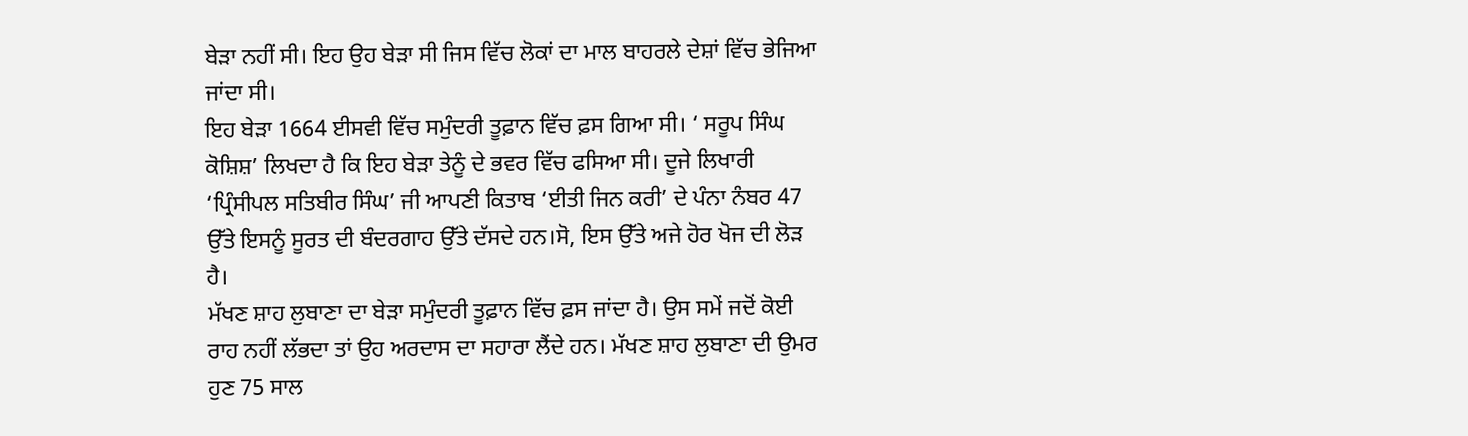ਬੇੜਾ ਨਹੀਂ ਸੀ। ਇਹ ਉਹ ਬੇੜਾ ਸੀ ਜਿਸ ਵਿੱਚ ਲੋਕਾਂ ਦਾ ਮਾਲ ਬਾਹਰਲੇ ਦੇਸ਼ਾਂ ਵਿੱਚ ਭੇਜਿਆ ਜਾਂਦਾ ਸੀ।
ਇਹ ਬੇੜਾ 1664 ਈਸਵੀ ਵਿੱਚ ਸਮੁੰਦਰੀ ਤੂਫ਼ਾਨ ਵਿੱਚ ਫ਼ਸ ਗਿਆ ਸੀ। ‘ ਸਰੂਪ ਸਿੰਘ ਕੋਸ਼ਿਸ਼’ ਲਿਖਦਾ ਹੈ ਕਿ ਇਹ ਬੇੜਾ ਤੇਨੂੰ ਦੇ ਭਵਰ ਵਿੱਚ ਫਸਿਆ ਸੀ। ਦੂਜੇ ਲਿਖਾਰੀ ‘ਪ੍ਰਿੰਸੀਪਲ ਸਤਿਬੀਰ ਸਿੰਘ’ ਜੀ ਆਪਣੀ ਕਿਤਾਬ ‘ਈਤੀ ਜਿਨ ਕਰੀ’ ਦੇ ਪੰਨਾ ਨੰਬਰ 47 ਉੱਤੇ ਇਸਨੂੰ ਸੂਰਤ ਦੀ ਬੰਦਰਗਾਹ ਉੱਤੇ ਦੱਸਦੇ ਹਨ।ਸੋ, ਇਸ ਉੱਤੇ ਅਜੇ ਹੋਰ ਖੋਜ ਦੀ ਲੋੜ ਹੈ।
ਮੱਖਣ ਸ਼ਾਹ ਲੁਬਾਣਾ ਦਾ ਬੇੜਾ ਸਮੁੰਦਰੀ ਤੂਫ਼ਾਨ ਵਿੱਚ ਫ਼ਸ ਜਾਂਦਾ ਹੈ। ਉਸ ਸਮੇਂ ਜਦੋਂ ਕੋਈ ਰਾਹ ਨਹੀਂ ਲੱਭਦਾ ਤਾਂ ਉਹ ਅਰਦਾਸ ਦਾ ਸਹਾਰਾ ਲੈਂਦੇ ਹਨ। ਮੱਖਣ ਸ਼ਾਹ ਲੁਬਾਣਾ ਦੀ ਉਮਰ ਹੁਣ 75 ਸਾਲ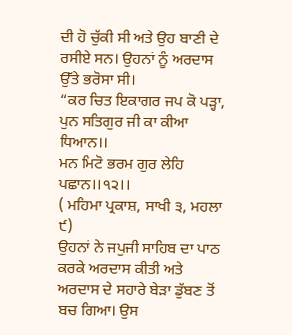ਦੀ ਹੋ ਚੁੱਕੀ ਸੀ ਅਤੇ ਉਹ ਬਾਣੀ ਦੇ ਰਸੀਏ ਸਨ। ਉਹਨਾਂ ਨੂੰ ਅਰਦਾਸ ਉੱਤੇ ਭਰੋਸਾ ਸੀ।
“ਕਰ ਚਿਤ ਇਕਾਗਰ ਜਪ ਕੋ ਪੜ੍ਹਾ,
ਪੁਨ ਸਤਿਗੁਰ ਜੀ ਕਾ ਕੀਆ ਧਿਆਨ।।
ਮਨ ਮਿਟੋ ਭਰਮ ਗੁਰ ਲੇਹਿ ਪਛਾਨ।।੧੨।।
( ਮਹਿਮਾ ਪ੍ਰਕਾਸ਼, ਸਾਖੀ ੩, ਮਹਲਾ ੯)
ਉਹਨਾਂ ਨੇ ਜਪੁਜੀ ਸਾਹਿਬ ਦਾ ਪਾਠ ਕਰਕੇ ਅਰਦਾਸ ਕੀਤੀ ਅਤੇ ਅਰਦਾਸ ਦੇ ਸਹਾਰੇ ਬੇੜਾ ਡੁੱਬਣ ਤੋਂ ਬਚ ਗਿਆ। ਉਸ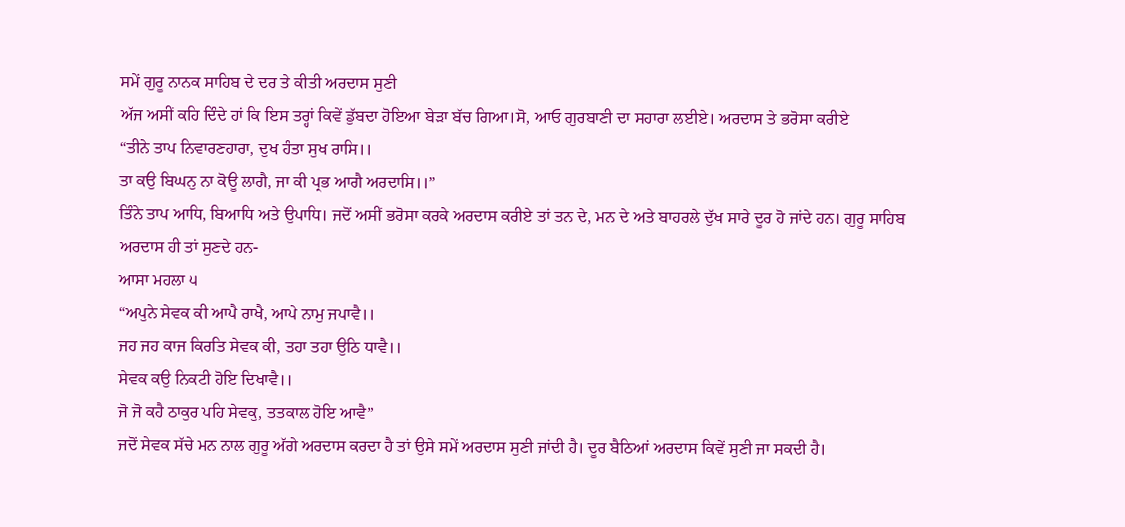ਸਮੇਂ ਗੁਰੂ ਨਾਨਕ ਸਾਹਿਬ ਦੇ ਦਰ ਤੇ ਕੀਤੀ ਅਰਦਾਸ ਸੁਣੀ
ਅੱਜ ਅਸੀਂ ਕਹਿ ਦਿੰਦੇ ਹਾਂ ਕਿ ਇਸ ਤਰ੍ਹਾਂ ਕਿਵੇਂ ਡੁੱਬਦਾ ਹੋਇਆ ਬੇੜਾ ਬੱਚ ਗਿਆ।ਸੋ, ਆਓ ਗੁਰਬਾਣੀ ਦਾ ਸਹਾਰਾ ਲਈਏ। ਅਰਦਾਸ ਤੇ ਭਰੋਸਾ ਕਰੀਏ
“ਤੀਨੇ ਤਾਪ ਨਿਵਾਰਣਹਾਰਾ, ਦੁਖ ਹੰਤਾ ਸੁਖ ਰਾਸਿ।।
ਤਾ ਕਉ ਬਿਘਨੁ ਨਾ ਕੋਊ ਲਾਗੈ, ਜਾ ਕੀ ਪ੍ਰਭ ਆਗੈ ਅਰਦਾਸਿ।।”
ਤਿੰਨੇ ਤਾਪ ਆਧਿ, ਬਿਆਧਿ ਅਤੇ ਉਪਾਧਿ। ਜਦੋਂ ਅਸੀਂ ਭਰੋਸਾ ਕਰਕੇ ਅਰਦਾਸ ਕਰੀਏ ਤਾਂ ਤਨ ਦੇ, ਮਨ ਦੇ ਅਤੇ ਬਾਹਰਲੇ ਦੁੱਖ ਸਾਰੇ ਦੂਰ ਹੋ ਜਾਂਦੇ ਹਨ। ਗੁਰੂ ਸਾਹਿਬ ਅਰਦਾਸ ਹੀ ਤਾਂ ਸੁਣਦੇ ਹਨ-
ਆਸਾ ਮਹਲਾ ੫
“ਅਪੁਨੇ ਸੇਵਕ ਕੀ ਆਪੈ ਰਾਖੈ, ਆਪੇ ਨਾਮੁ ਜਪਾਵੈ।।
ਜਹ ਜਹ ਕਾਜ ਕਿਰਤਿ ਸੇਵਕ ਕੀ, ਤਹਾ ਤਹਾ ਉਠਿ ਧਾਵੈ।।
ਸੇਵਕ ਕਉ ਨਿਕਟੀ ਹੋਇ ਦਿਖਾਵੈ।।
ਜੋ ਜੋ ਕਹੈ ਠਾਕੁਰ ਪਹਿ ਸੇਵਕੁ, ਤਤਕਾਲ ਹੋਇ ਆਵੈ”
ਜਦੋਂ ਸੇਵਕ ਸੱਚੇ ਮਨ ਨਾਲ ਗੁਰੂ ਅੱਗੇ ਅਰਦਾਸ ਕਰਦਾ ਹੈ ਤਾਂ ਉਸੇ ਸਮੇਂ ਅਰਦਾਸ ਸੁਣੀ ਜਾਂਦੀ ਹੈ। ਦੂਰ ਬੈਠਿਆਂ ਅਰਦਾਸ ਕਿਵੇਂ ਸੁਣੀ ਜਾ ਸਕਦੀ ਹੈ।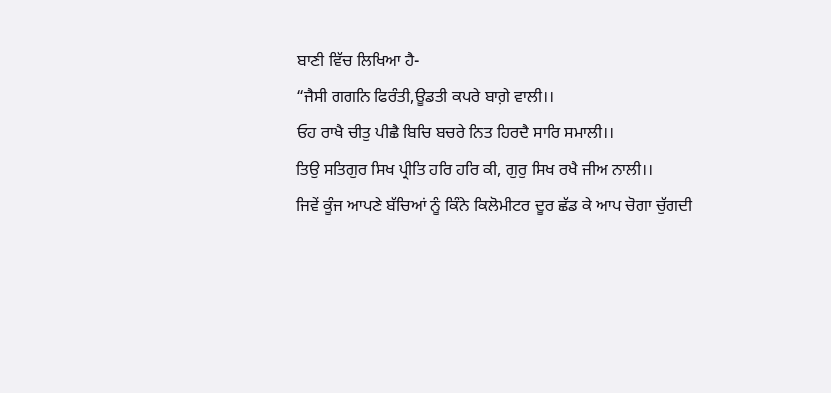ਬਾਣੀ ਵਿੱਚ ਲਿਖਿਆ ਹੈ-
“ਜੈਸੀ ਗਗਨਿ ਫਿਰੰਤੀ,ਊਡਤੀ ਕਪਰੇ ਬਾਗ਼ੇ ਵਾਲੀ।।
ਓਹ ਰਾਖੈ ਚੀਤੁ ਪੀਛੈ ਬਿਚਿ ਬਚਰੇ ਨਿਤ ਹਿਰਦੈ ਸਾਰਿ ਸਮਾਲੀ।।
ਤਿਉ ਸਤਿਗੁਰ ਸਿਖ ਪ੍ਰੀਤਿ ਹਰਿ ਹਰਿ ਕੀ, ਗੁਰੁ ਸਿਖ ਰਖੈ ਜੀਅ ਨਾਲੀ।।
ਜਿਵੇਂ ਕੂੰਜ ਆਪਣੇ ਬੱਚਿਆਂ ਨੂੰ ਕਿੰਨੇ ਕਿਲੋਮੀਟਰ ਦੂਰ ਛੱਡ ਕੇ ਆਪ ਚੋਗਾ ਚੁੱਗਦੀ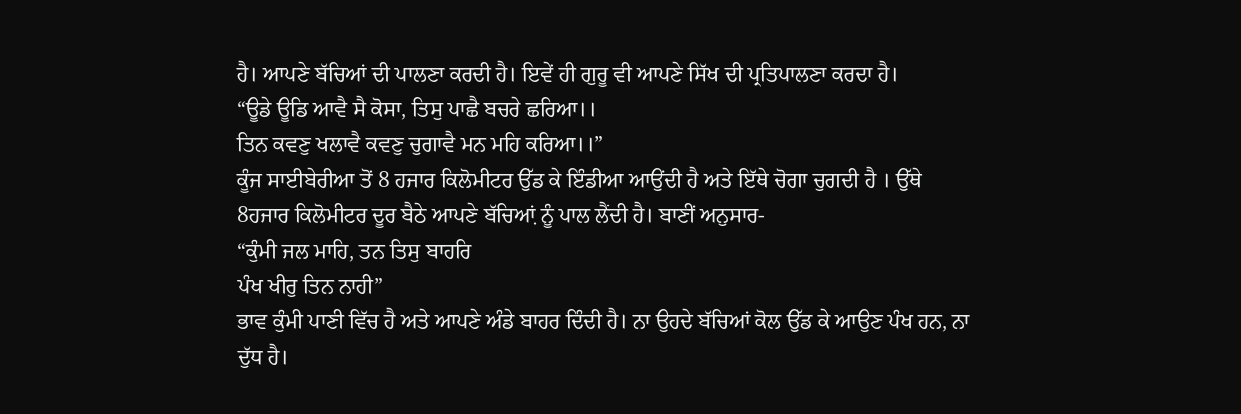ਹੈ। ਆਪਣੇ ਬੱਚਿਆਂ ਦੀ ਪਾਲਣਾ ਕਰਦੀ ਹੈ। ਇਵੇਂ ਹੀ ਗੁਰੂ ਵੀ ਆਪਣੇ ਸਿੱਖ ਦੀ ਪ੍ਰਤਿਪਾਲਣਾ ਕਰਦਾ ਹੈ।
“ਊਡੇ ਊਡਿ ਆਵੈ ਸੈ ਕੋਸਾ, ਤਿਸੁ ਪਾਛੈ ਬਚਰੇ ਛਰਿਆ।।
ਤਿਨ ਕਵਣੁ ਖਲਾਵੈ ਕਵਣੁ ਚੁਗਾਵੈ ਮਨ ਮਹਿ ਕਰਿਆ।।”
ਕੂੰਜ ਸਾਈਬੇਰੀਆ ਤੋਂ 8 ਹਜਾਰ ਕਿਲੋਮੀਟਰ ਉੱਡ ਕੇ ਇੰਡੀਆ ਆਉਂਦੀ ਹੈ ਅਤੇ ਇੱਥੇ ਚੋਗਾ ਚੁਗਦੀ ਹੈ । ਉੱਥੇ 8ਹਜਾਰ ਕਿਲੋਮੀਟਰ ਦੂਰ ਬੈਠੇ ਆਪਣੇ ਬੱਚਿਆ਼ਂ ਨੂੰ ਪਾਲ ਲੈਂਦੀ ਹੈ। ਬਾਣੀਂ ਅਨੁਸਾਰ-
“ਕੁੰਮੀ ਜਲ ਮਾਹਿ, ਤਨ ਤਿਸੁ ਬਾਹਰਿ
ਪੰਖ ਖੀਰੁ ਤਿਨ ਨਾਹੀ”
ਭਾਵ ਕੁੰਮੀ ਪਾਣੀ ਵਿੱਚ ਹੈ ਅਤੇ ਆਪਣੇ ਅੰਡੇ ਬਾਹਰ ਦਿੰਦੀ ਹੈ। ਨਾ ਉਹਦੇ ਬੱਚਿਆਂ ਕੋਲ ਉੱਡ ਕੇ ਆਉਣ ਪੰਖ ਹਨ, ਨਾ ਦੁੱਧ ਹੈ।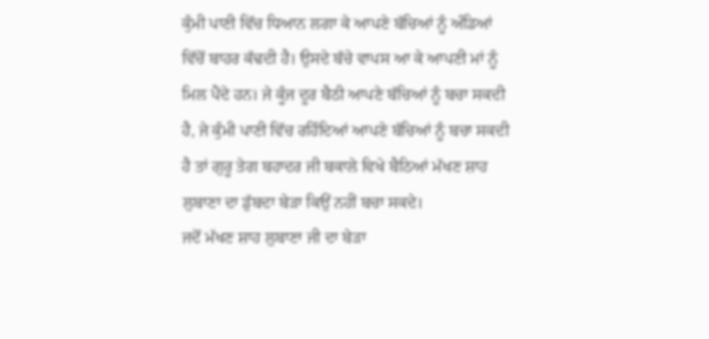ਕੁੰਮੀ ਪਾਣੀ ਵਿੱਚ ਧਿਆਨ ਲਗਾ ਕੇ ਆਪਣੇ ਬੱਚਿਆਂ ਨੂੰ ਅੰਡਿਆਂ ਵਿੱਚੋਂ ਬਾਹਰ ਕੱਢਦੀ ਹੈ। ਉਸਦੇ ਬੱਚੇ ਵਾਪਸ ਆ ਕੇ ਆਪਣੀ ਮਾਂ ਨੂੰ ਮਿਲ ਪੈਂਦੇ ਹਨ। ਜੇ ਕੂੰਜ ਦੂਰ ਬੈਠੀ ਆਪਣੇ ਬੱਚਿਆਂ ਨੂੰ ਬਚਾ ਸਕਦੀ ਹੈ, ਜੇ ਕੁੰਮੀ ਪਾਣੀ ਵਿੱਚ ਰਹਿੰਦਿਆਂ ਆਪਣੇ ਬੱਚਿਆਂ ਨੂੰ ਬਚਾ ਸਕਦੀ ਹੈ ਤਾਂ ਗੁਰੂ ਤੇਗ ਬਹਾਦਰ ਜੀ ਬਕਾਲੇ ਵਿਖੇ ਬੈਠਿਆਂ ਮੱਖਣ ਸ਼ਾਹ ਲੁਬਾਣਾ ਦਾ ਡੁੱਬਦਾ ਬੇੜਾ ਕਿਉਂ ਨਹੀਂ ਬਚਾ ਸਕਦੇ।
ਜਦੋਂ ਮੱਖਣ ਸ਼ਾਹ ਲੁਬਾਣਾ ਜੀ ਦਾ ਬੇੜਾ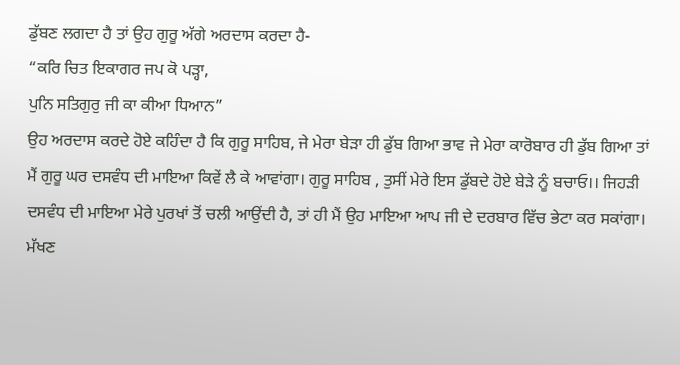ਡੁੱਬਣ ਲਗਦਾ ਹੈ ਤਾਂ ਉਹ ਗੁਰੂ ਅੱਗੇ ਅਰਦਾਸ ਕਰਦਾ ਹੈ-
“ਕਰਿ ਚਿਤ ਇਕਾਗਰ ਜਪ ਕੋ ਪੜ੍ਹਾ,
ਪੁਨਿ ਸਤਿਗੁਰੁ ਜੀ ਕਾ ਕੀਆ ਧਿਆਨ”
ਉਹ ਅਰਦਾਸ ਕਰਦੇ ਹੋਏ ਕਹਿੰਦਾ ਹੈ ਕਿ ਗੁਰੂ ਸਾਹਿਬ, ਜੇ ਮੇਰਾ ਬੇੜਾ ਹੀ ਡੁੱਬ ਗਿਆ ਭਾਵ ਜੇ ਮੇਰਾ ਕਾਰੋਬਾਰ ਹੀ ਡੁੱਬ ਗਿਆ ਤਾਂ ਮੈਂ ਗੁਰੂ ਘਰ ਦਸਵੰਧ ਦੀ ਮਾਇਆ ਕਿਵੇਂ ਲੈ ਕੇ ਆਵਾਂਗਾ। ਗੁਰੂ ਸਾਹਿਬ , ਤੁਸੀਂ ਮੇਰੇ ਇਸ ਡੁੱਬਦੇ ਹੋਏ ਬੇੜੇ ਨੂੰ ਬਚਾਓ।। ਜਿਹੜੀ ਦਸਵੰਧ ਦੀ ਮਾਇਆ ਮੇਰੇ ਪੁਰਖਾਂ ਤੋਂ ਚਲੀ ਆਉਂਦੀ ਹੈ, ਤਾਂ ਹੀ ਮੈਂ ਉਹ ਮਾਇਆ ਆਪ ਜੀ ਦੇ ਦਰਬਾਰ ਵਿੱਚ ਭੇਟਾ ਕਰ ਸਕਾਂਗਾ। ਮੱਖਣ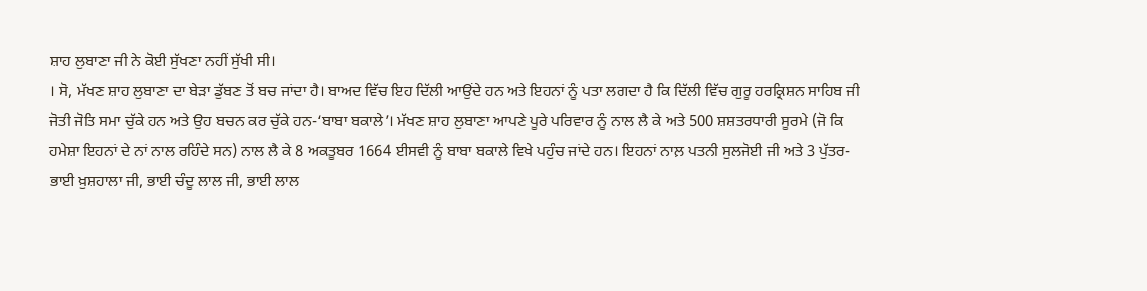ਸ਼ਾਹ ਲੁਬਾਣਾ ਜੀ ਨੇ ਕੋਈ ਸੁੱਖਣਾ ਨਹੀਂ ਸੁੱਖੀ ਸੀ।
। ਸੋ, ਮੱਖਣ ਸ਼ਾਹ ਲੁਬਾਣਾ ਦਾ ਬੇੜਾ ਡੁੱਬਣ ਤੋਂ ਬਚ ਜਾਂਦਾ ਹੈ। ਬਾਅਦ ਵਿੱਚ ਇਹ ਦਿੱਲੀ ਆਉਂਦੇ ਹਨ ਅਤੇ ਇਹਨਾਂ ਨੂੰ ਪਤਾ ਲਗਦਾ ਹੈ ਕਿ ਦਿੱਲੀ ਵਿੱਚ ਗੁਰੂ ਹਰਕ੍ਰਿਸ਼ਨ ਸਾਹਿਬ ਜੀ ਜੋਤੀ ਜੋਤਿ ਸਮਾ ਚੁੱਕੇ ਹਨ ਅਤੇ ਉਹ ਬਚਨ ਕਰ ਚੁੱਕੇ ਹਨ-‘ਬਾਬਾ ਬਕਾਲੇ’। ਮੱਖਣ ਸ਼ਾਹ ਲੁਬਾਣਾ ਆਪਣੇ ਪੂਰੇ ਪਰਿਵਾਰ ਨੂੰ ਨਾਲ ਲੈ ਕੇ ਅਤੇ 500 ਸ਼ਸ਼ਤਰਧਾਰੀ ਸੂਰਮੇ (ਜੋ ਕਿ ਹਮੇਸ਼ਾ ਇਹਨਾਂ ਦੇ ਨਾਂ ਨਾਲ ਰਹਿੰਦੇ ਸਨ) ਨਾਲ ਲੈ ਕੇ 8 ਅਕਤੂਬਰ 1664 ਈਸਵੀ ਨੂੰ ਬਾਬਾ ਬਕਾਲੇ ਵਿਖੇ ਪਹੁੰਚ ਜਾਂਦੇ ਹਨ। ਇਹਨਾਂ ਨਾਲ਼ ਪਤਨੀ ਸੁਲਜੋਈ ਜੀ ਅਤੇ 3 ਪੁੱਤਰ- ਭਾਈ ਖ਼ੁਸ਼ਹਾਲਾ ਜੀ, ਭਾਈ ਚੰਦੂ ਲਾਲ ਜੀ, ਭਾਈ ਲਾਲ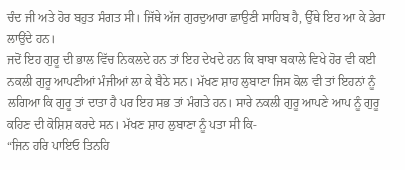ਚੰਦ ਜੀ ਅਤੇ ਹੋਰ ਬਹੁਤ ਸੰਗਤ ਸੀ। ਜਿੱਥੇ ਅੱਜ ਗੁਰਦੁਆਰਾ ਛਾਉਣੀ ਸਾਹਿਬ ਹੈ, ਉੱਥੇ ਇਹ ਆ ਕੇ ਡੇਰਾ ਲਾਉਂਦੇ ਹਨ।
ਜਦੋਂ ਇਹ ਗੁਰੂ ਦੀ ਭਾਲ ਵਿੱਚ ਨਿਕਲਦੇ ਹਨ ਤਾਂ ਇਹ ਦੇਖਦੇ ਹਨ ਕਿ ਬਾਬਾ ਬਕਾਲੇ ਵਿਖੇ ਹੋਰ ਵੀ ਕਈ ਨਕਲੀ ਗੁਰੂ ਆਪਣੀਆਂ ਮੰਜੀਆਂ ਲਾ ਕੇ ਬੈਠੇ ਸਨ। ਮੱਖਣ ਸ਼ਾਹ ਲੁਬਾਣਾ ਜਿਸ ਕੋਲ ਵੀ ਤਾਂ ਇਹਨਾਂ ਨੂੰ ਲਗਿਆ ਕਿ ਗੁਰੂ ਤਾਂ ਦਾਤਾ ਹੈ ਪਰ ਇਹ ਸਭ ਤਾਂ ਮੰਗਤੇ ਹਨ। ਸਾਰੇ ਨਕਲੀ ਗੁਰੂ ਆਪਣੇ ਆਪ ਨੂੰ ਗੁਰੂ ਕਹਿਣ ਦੀ ਕੋਸ਼ਿਸ਼ ਕਰਦੇ ਸਨ। ਮੱਖਣ ਸ਼ਾਹ ਲੁਬਾਣਾ ਨੂੰ ਪਤਾ ਸੀ ਕਿ-
“ਜਿਨ ਹਰਿ ਪਾਇਓ ਤਿਨਹਿ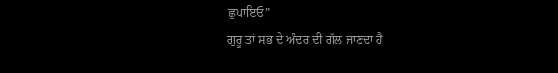ਛੁਪਾਇਓ”
ਗੁਰੂ ਤਾਂ ਸਭ ਦੇ ਅੰਦਰ ਦੀ ਗੱਲ ਜਾਣਦਾ ਹੈ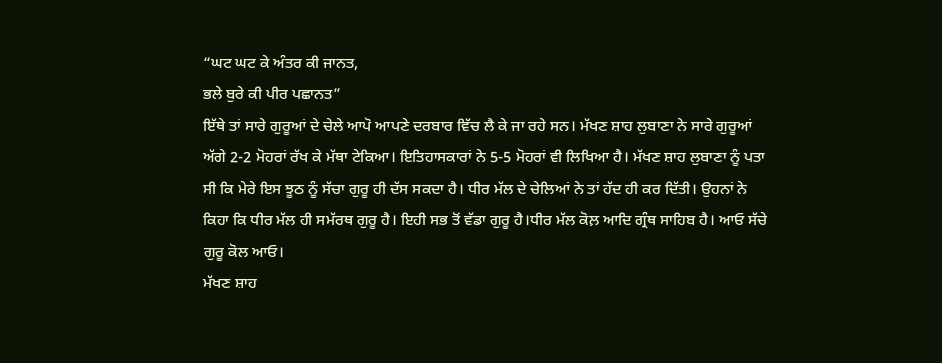“ਘਟ ਘਟ ਕੇ ਅੰਤਰ ਕੀ ਜਾਨਤ,
ਭਲੇ ਬੁਰੇ ਕੀ ਪੀਰ ਪਛਾਨਤ”
ਇੱਥੇ ਤਾਂ ਸਾਰੇ ਗੁਰੂਆਂ ਦੇ ਚੇਲੇ ਆਪੋ ਆਪਣੇ ਦਰਬਾਰ ਵਿੱਚ ਲੈ ਕੇ ਜਾ ਰਹੇ ਸਨ। ਮੱਖਣ ਸ਼ਾਹ ਲੁਬਾਣਾ ਨੇ ਸਾਰੇ ਗੁਰੂਆਂ ਅੱਗੇ 2-2 ਮੋਹਰਾਂ ਰੱਖ ਕੇ ਮੱਥਾ ਟੇਕਿਆ। ਇਤਿਹਾਸਕਾਰਾਂ ਨੇ 5-5 ਮੋਹਰਾਂ ਵੀ ਲਿਖਿਆ ਹੈ। ਮੱਖਣ ਸ਼ਾਹ ਲੁਬਾਣਾ ਨੂੰ ਪਤਾ ਸੀ ਕਿ ਮੇਰੇ ਇਸ ਝੂਠ ਨੂੰ ਸੱਚਾ ਗੁਰੂ ਹੀ ਦੱਸ ਸਕਦਾ ਹੈ। ਧੀਰ ਮੱਲ ਦੇ ਚੇਲਿਆਂ ਨੇ ਤਾਂ ਹੱਦ ਹੀ ਕਰ ਦਿੱਤੀ। ਉਹਨਾਂ ਨੇ ਕਿਹਾ ਕਿ ਧੀਰ ਮੱਲ ਹੀ ਸਮੱਰਥ ਗੁਰੂ ਹੈ। ਇਹੀ ਸਭ ਤੋਂ ਵੱਡਾ ਗੁਰੂ ਹੈ।ਧੀਰ ਮੱਲ ਕੋਲ਼ ਆਦਿ ਗ੍ਰੰਥ ਸਾਹਿਬ ਹੈ। ਆਓ ਸੱਚੇ ਗੁਰੂ ਕੋਲ ਆਓ।
ਮੱਖਣ ਸ਼ਾਹ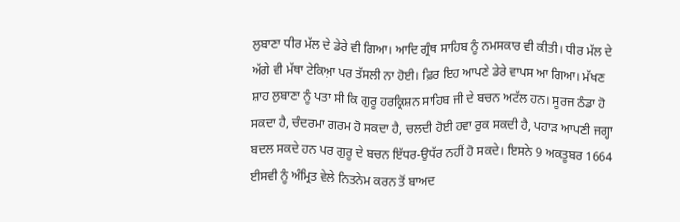ਲੁਬਾਣਾ ਧੀਰ ਮੱਲ ਦੇ ਡੇਰੇ ਵੀ ਗਿਆ। ਆਦਿ ਗ੍ਰੰਥ ਸਾਹਿਬ ਨੂੰ ਨਮਸਕਾਰ ਵੀ ਕੀਤੀ। ਧੀਰ ਮੱਲ ਦੇ ਅੱਗੇ ਵੀ ਮੱਥਾ ਟੇਕਿਆ਼ ਪਰ ਤੱਸਲੀ ਨਾ ਹੋਈ। ਫ਼ਿਰ ਇਹ ਆਪਣੇ ਡੇਰੇ ਵਾਪਸ ਆ ਗਿਆ। ਮੱਖਣ ਸ਼ਾਹ ਲੁਬਾਣਾ ਨੂੰ ਪਤਾ ਸੀ ਕਿ ਗੁਰੂ ਹਰਕ੍ਰਿਸ਼ਨ ਸਾਹਿਬ ਜੀ ਦੇ ਬਚਨ ਅਟੱਲ ਹਨ। ਸੂਰਜ ਠੰਡਾ ਹੋ ਸਕਦਾ ਹੈ, ਚੰਦਰਮਾ ਗਰਮ ਹੋ ਸਕਦਾ ਹੈ, ਚਲਦੀ ਹੋਈ ਹਵਾ ਰੁਕ ਸਕਦੀ ਹੈ, ਪਹਾੜ ਆਪਣੀ ਜਗ੍ਹਾ ਬਦਲ ਸਕਦੇ ਹਨ ਪਰ ਗੁਰੂ ਦੇ ਬਚਨ ਇੱਧਰ-ਉਧੱਰ ਨਹੀਂ ਹੋ ਸਕਦੇ। ਇਸਨੇ 9 ਅਕਤੂਬਰ 1664 ਈਸਵੀ ਨੂੰ ਅੰਮ੍ਰਿਤ ਵੇਲੇ ਨਿਤਨੇਮ ਕਰਨ ਤੋਂ ਬਾਅਦ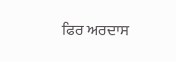ਫਿਰ ਅਰਦਾਸ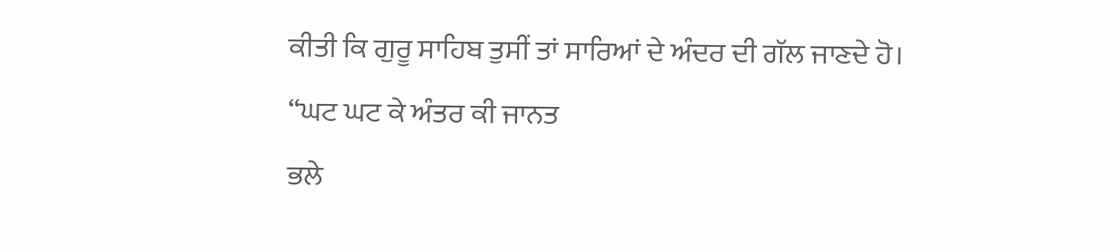ਕੀਤੀ ਕਿ ਗੁਰੂ ਸਾਹਿਬ ਤੁਸੀਂ ਤਾਂ ਸਾਰਿਆਂ ਦੇ ਅੰਦਰ ਦੀ ਗੱਲ ਜਾਣਦੇ ਹੋ।
“ਘਟ ਘਟ ਕੇ ਅੰਤਰ ਕੀ ਜਾਨਤ
ਭਲੇ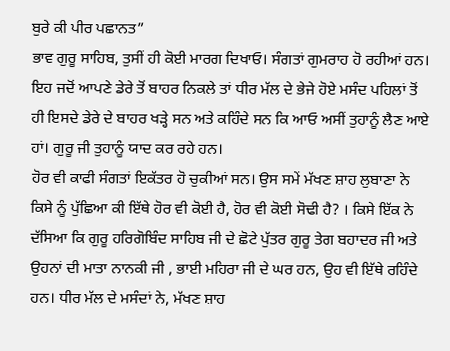ਬੁਰੇ ਕੀ ਪੀਰ ਪਛਾਨਤ”
ਭਾਵ ਗੁਰੂ ਸਾਹਿਬ, ਤੁਸੀਂ ਹੀ ਕੋਈ ਮਾਰਗ ਦਿਖਾਓ। ਸੰਗਤਾਂ ਗੁਮਰਾਹ ਹੋ ਰਹੀਆਂ ਹਨ। ਇਹ ਜਦੋਂ ਆਪਣੇ ਡੇਰੇ ਤੋਂ ਬਾਹਰ ਨਿਕਲੇ ਤਾਂ ਧੀਰ ਮੱਲ ਦੇ ਭੇਜੇ ਹੋਏ ਮਸੰਦ ਪਹਿਲਾਂ ਤੋਂ ਹੀ ਇਸਦੇ ਡੇਰੇ ਦੇ ਬਾਹਰ ਖੜ੍ਹੇ ਸਨ ਅਤੇ ਕਹਿੰਦੇ ਸਨ ਕਿ ਆਓ ਅਸੀਂ ਤੁਹਾਨੂੰ ਲੈਣ ਆਏ ਹਾਂ। ਗੁਰੂ ਜੀ ਤੁਹਾਨੂੰ ਯਾਦ ਕਰ ਰਹੇ ਹਨ।
ਹੋਰ ਵੀ ਕਾਫੀ ਸੰਗਤਾਂ ਇਕੱਤਰ ਹੋ ਚੁਕੀਆਂ ਸਨ। ਉਸ ਸਮੇਂ ਮੱਖਣ ਸ਼ਾਹ ਲੁਬਾਣਾ ਨੇ ਕਿਸੇ ਨੂੰ ਪੁੱਛਿਆ ਕੀ ਇੱਥੇ ਹੋਰ ਵੀ ਕੋਈ ਹੈ, ਹੋਰ ਵੀ ਕੋਈ ਸੋਢੀ ਹੈ? । ਕਿਸੇ ਇੱਕ ਨੇ ਦੱਸਿਆ ਕਿ ਗੁਰੂ ਹਰਿਗੋਬਿੰਦ ਸਾਹਿਬ ਜੀ ਦੇ ਛੋਟੇ ਪੁੱਤਰ ਗੁਰੂ ਤੇਗ ਬਹਾਦਰ ਜੀ ਅਤੇ ਉਹਨਾਂ ਦੀ ਮਾਤਾ ਨਾਨਕੀ ਜੀ , ਭਾਈ ਮਹਿਰਾ ਜੀ ਦੇ ਘਰ ਹਨ, ਉਹ ਵੀ ਇੱਥੇ ਰਹਿੰਦੇ ਹਨ। ਧੀਰ ਮੱਲ ਦੇ ਮਸੰਦਾਂ ਨੇ, ਮੱਖਣ ਸ਼ਾਹ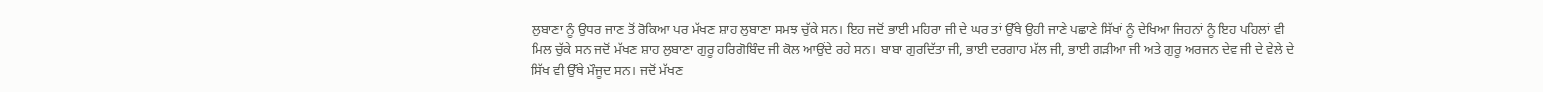ਲੁਬਾਣਾ ਨੂੰ ਉਧਰ ਜਾਣ ਤੋਂ ਰੋਕਿਆ ਪਰ ਮੱਖਣ ਸ਼ਾਹ ਲੁਬਾਣਾ ਸਮਝ ਚੁੱਕੇ ਸਨ। ਇਹ ਜਦੋਂ ਭਾਈ ਮਹਿਰਾ ਜੀ ਦੇ ਘਰ ਤਾਂ ਉੱਥੇ ਉਹੀ ਜਾਣੇ ਪਛਾਣੇ ਸਿੱਖਾਂ ਨੂੰ ਦੇਖਿਆ ਜਿਹਨਾਂ ਨੂੰ ਇਹ ਪਹਿਲਾਂ ਵੀ ਮਿਲ ਚੁੱਕੇ ਸਨ ਜਦੋਂ ਮੱਖਣ ਸ਼ਾਹ ਲੁਬਾਣਾ ਗੁਰੂ ਹਰਿਗੋਬਿੰਦ ਜੀ ਕੋਲ ਆਉਂਦੇ ਰਹੇ ਸਨ। ਬਾਬਾ ਗੁਰਦਿੱਤਾ ਜੀ, ਭਾਈ ਦਰਗਾਹ ਮੱਲ ਜੀ, ਭਾਈ ਗੜੀਆ ਜੀ ਅਤੇ ਗੁਰੂ ਅਰਜਨ ਦੇਵ ਜੀ ਦੇ ਵੇਲੇ ਦੇ ਸਿੱਖ ਵੀ ਉੱਥੇ ਮੌਜੂਦ ਸਨ। ਜਦੋਂ ਮੱਖਣ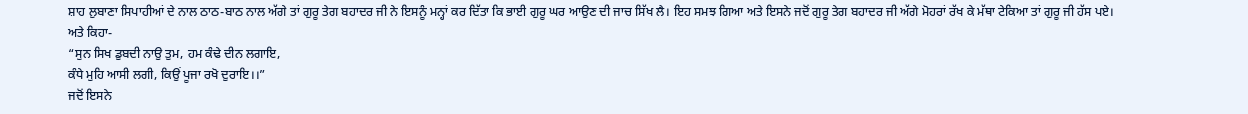ਸ਼ਾਹ ਲੁਬਾਣਾ ਸਿਪਾਹੀਆਂ ਦੇ ਨਾਲ ਠਾਠ-ਬਾਠ ਨਾਲ ਅੱਗੇ ਤਾਂ ਗੁਰੂ ਤੇਗ ਬਹਾਦਰ ਜੀ ਨੇ ਇਸਨੂੰ ਮਨ੍ਹਾਂ ਕਰ ਦਿੱਤਾ ਕਿ ਭਾਈ ਗੁਰੂ ਘਰ ਆਉਣ ਦੀ ਜਾਚ ਸਿੱਖ ਲੈ। ਇਹ ਸਮਝ ਗਿਆ ਅਤੇ ਇਸਨੇ ਜਦੋਂ ਗੁਰੂ ਤੇਗ ਬਹਾਦਰ ਜੀ ਅੱਗੇ ਮੋਹਰਾਂ ਰੱਖ ਕੇ ਮੱਥਾ ਟੇਕਿਆ ਤਾਂ ਗੁਰੂ ਜੀ ਹੱਸ ਪਏ। ਅਤੇ ਕਿਹਾ-
“ਸੁਨ ਸਿਖ ਡੁਬਦੀ ਨਾਉ ਤੁਮ, ਹਮ ਕੰਢੇ ਦੀਨ ਲਗਾਇ,
ਕੰਧੇ ਮੁਹਿ ਆਸੀ ਲਗੀ, ਕਿਉਂ ਪੂਜਾ ਰਖੋ ਦੁਰਾਇ।।”
ਜਦੋਂ ਇਸਨੇ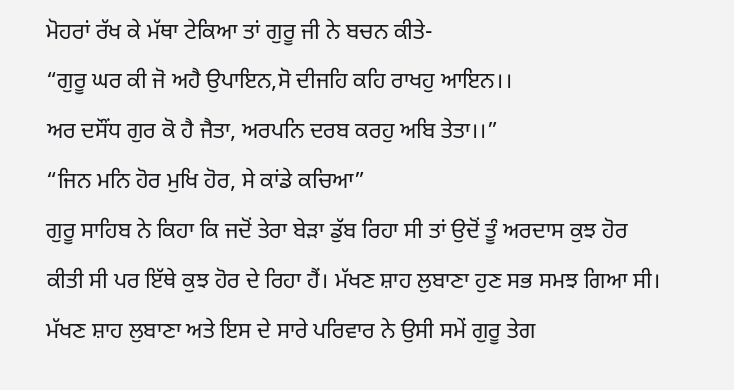ਮੋਹਰਾਂ ਰੱਖ ਕੇ ਮੱਥਾ ਟੇਕਿਆ ਤਾਂ ਗੁਰੂ ਜੀ ਨੇ ਬਚਨ ਕੀਤੇ-
“ਗੁਰੂ ਘਰ ਕੀ ਜੋ ਅਹੈ ਉਪਾਇਨ,ਸੋ ਦੀਜਹਿ ਕਹਿ ਰਾਖਹੁ ਆਇਨ।।
ਅਰ ਦਸੌਂਧ ਗੁਰ ਕੋ ਹੈ ਜੈਤਾ, ਅਰਪਨਿ ਦਰਬ ਕਰਹੁ ਅਬਿ ਤੇਤਾ।।”
“ਜਿਨ ਮਨਿ ਹੋਰ ਮੁਖਿ ਹੋਰ, ਸੇ ਕਾਂਡੇ ਕਚਿਆ”
ਗੁਰੂ ਸਾਹਿਬ ਨੇ ਕਿਹਾ ਕਿ ਜਦੋਂ ਤੇਰਾ ਬੇੜਾ ਡੁੱਬ ਰਿਹਾ ਸੀ ਤਾਂ ਉਦੋਂ ਤੂੰ ਅਰਦਾਸ ਕੁਝ ਹੋਰ ਕੀਤੀ ਸੀ ਪਰ ਇੱਥੇ ਕੁਝ ਹੋਰ ਦੇ ਰਿਹਾ ਹੈਂ। ਮੱਖਣ ਸ਼ਾਹ ਲੁਬਾਣਾ ਹੁਣ ਸਭ ਸਮਝ ਗਿਆ ਸੀ। ਮੱਖਣ ਸ਼ਾਹ ਲੁਬਾਣਾ ਅਤੇ ਇਸ ਦੇ ਸਾਰੇ ਪਰਿਵਾਰ ਨੇ ਉਸੀ ਸਮੇਂ ਗੁਰੂ ਤੇਗ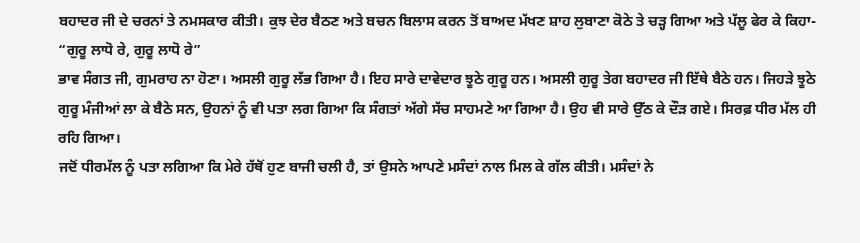ਬਹਾਦਰ ਜੀ ਦੇ ਚਰਨਾਂ ਤੇ ਨਮਸਕਾਰ ਕੀਤੀ। ਕੁਝ ਦੇਰ ਬੈਠਣ ਅਤੇ ਬਚਨ ਬਿਲਾਸ ਕਰਨ ਤੋਂ ਬਾਅਦ ਮੱਖਣ ਸ਼ਾਹ ਲੁਬਾਣਾ ਕੋਠੇ ਤੇ ਚੜ੍ਹ ਗਿਆ ਅਤੇ ਪੱਲੂ ਫੇਰ ਕੇ ਕਿਹਾ-
“ਗੁਰੂ ਲਾਧੋ ਰੇ, ਗੁਰੂ ਲਾਧੋ ਰੇ”
ਭਾਵ ਸੰਗਤ ਜੀ, ਗੁਮਰਾਹ ਨਾ ਹੋਣਾ। ਅਸਲੀ ਗੁਰੂ ਲੱਭ ਗਿਆ ਹੈ। ਇਹ ਸਾਰੇ ਦਾਵੇਦਾਰ ਝੂਠੇ ਗੁਰੂ ਹਨ। ਅਸਲੀ ਗੁਰੂ ਤੇਗ ਬਹਾਦਰ ਜੀ ਇੱਥੇ ਬੈਠੇ ਹਨ। ਜਿਹੜੇ ਝੂਠੇ ਗੁਰੂ ਮੰਜੀਆਂ ਲਾ ਕੇ ਬੈਠੇ ਸਨ, ਉਹਨਾਂ ਨੂੰ ਵੀ ਪਤਾ ਲਗ ਗਿਆ ਕਿ ਸੰਗਤਾਂ ਅੱਗੇ ਸੱਚ ਸਾਹਮਣੇ ਆ ਗਿਆ ਹੈ। ਉਹ ਵੀ ਸਾਰੇ ਉੱਠ ਕੇ ਦੌੜ ਗਏ। ਸਿਰਫ਼ ਧੀਰ ਮੱਲ ਹੀ ਰਹਿ ਗਿਆ।
ਜਦੋਂ ਧੀਰਮੱਲ ਨੂੰ ਪਤਾ ਲਗਿਆ ਕਿ ਮੇਰੇ ਹੱਥੋਂ ਹੁਣ ਬਾਜੀ ਚਲੀ ਹੈ, ਤਾਂ ਉਸਨੇ ਆਪਣੇ ਮਸੰਦਾਂ ਨਾਲ ਮਿਲ ਕੇ ਗੱਲ ਕੀਤੀ। ਮਸੰਦਾਂ ਨੇ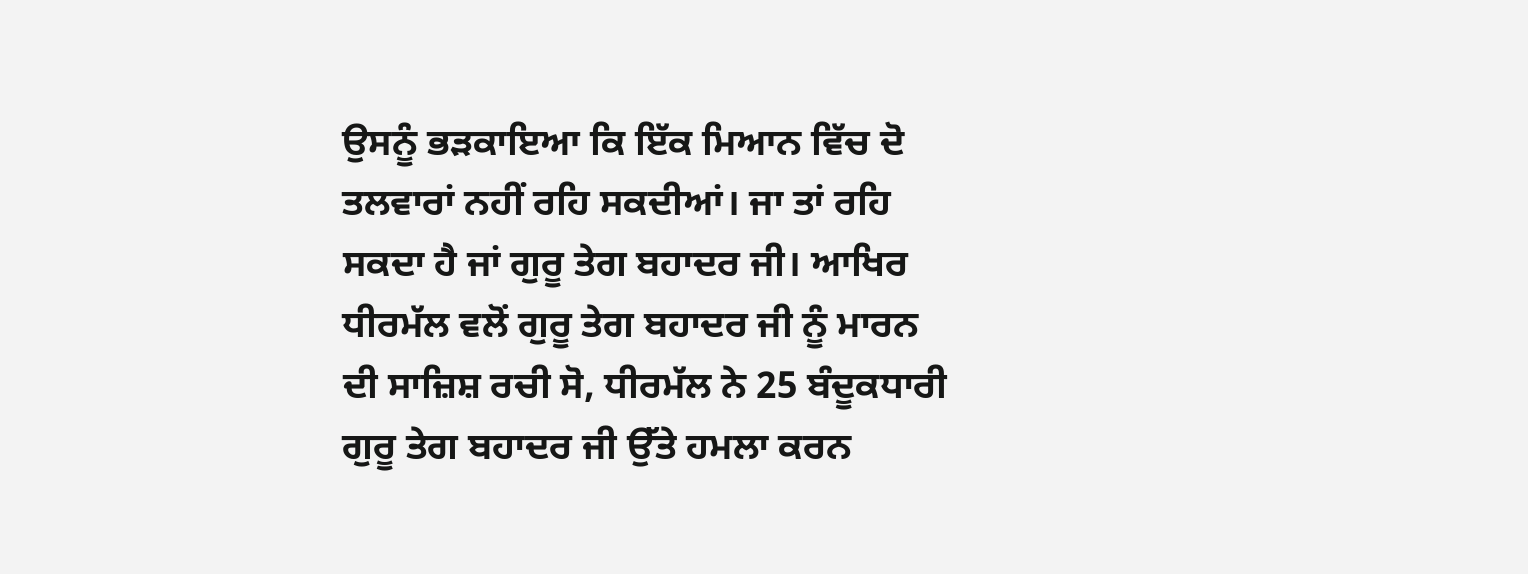ਉਸਨੂੰ ਭੜਕਾਇਆ ਕਿ ਇੱਕ ਮਿਆਨ ਵਿੱਚ ਦੋ ਤਲਵਾਰਾਂ ਨਹੀਂ ਰਹਿ ਸਕਦੀਆਂ। ਜਾ ਤਾਂ ਰਹਿ ਸਕਦਾ ਹੈ ਜਾਂ ਗੁਰੂ ਤੇਗ ਬਹਾਦਰ ਜੀ। ਆਖਿਰ ਧੀਰਮੱਲ ਵਲੋਂ ਗੁਰੂ ਤੇਗ ਬਹਾਦਰ ਜੀ ਨੂੰ ਮਾਰਨ ਦੀ ਸਾਜ਼ਿਸ਼ ਰਚੀ ਸੋ, ਧੀਰਮੱਲ ਨੇ 25 ਬੰਦੂਕਧਾਰੀ ਗੁਰੂ ਤੇਗ ਬਹਾਦਰ ਜੀ ਉੱਤੇ ਹਮਲਾ ਕਰਨ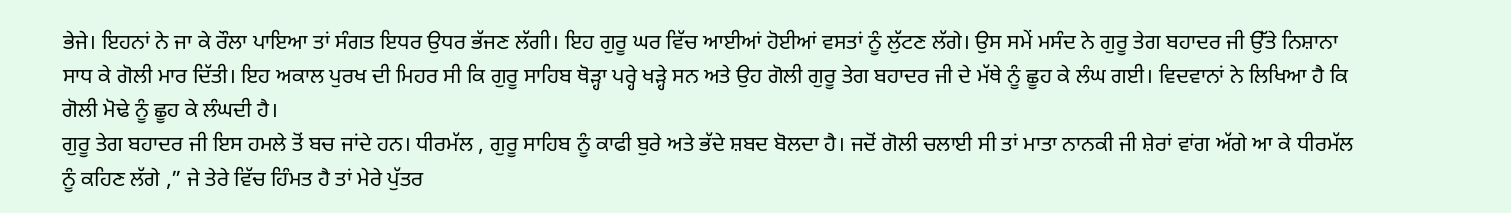ਭੇਜੇ। ਇਹਨਾਂ ਨੇ ਜਾ ਕੇ ਰੌਲਾ ਪਾਇਆ ਤਾਂ ਸੰਗਤ ਇਧਰ ਉਧਰ ਭੱਜਣ ਲੱਗੀ। ਇਹ ਗੁਰੂ ਘਰ ਵਿੱਚ ਆਈਆਂ ਹੋਈਆਂ ਵਸਤਾਂ ਨੂੰ ਲੁੱਟਣ ਲੱਗੇ। ਉਸ ਸਮੇਂ ਮਸੰਦ ਨੇ ਗੁਰੂ ਤੇਗ ਬਹਾਦਰ ਜੀ ਉੱਤੇ ਨਿਸ਼ਾਨਾ ਸਾਧ ਕੇ ਗੋਲੀ ਮਾਰ ਦਿੱਤੀ। ਇਹ ਅਕਾਲ ਪੁਰਖ ਦੀ ਮਿਹਰ ਸੀ ਕਿ ਗੁਰੂ ਸਾਹਿਬ ਥੋੜ੍ਹਾ ਪਰ੍ਹੇ ਖੜ੍ਹੇ ਸਨ ਅਤੇ ਉਹ ਗੋਲੀ ਗੁਰੂ ਤੇਗ ਬਹਾਦਰ ਜੀ ਦੇ ਮੱਥੇ ਨੂੰ ਛੂਹ ਕੇ ਲੰਘ ਗਈ। ਵਿਦਵਾਨਾਂ ਨੇ ਲਿਖਿਆ ਹੈ ਕਿ ਗੋਲੀ ਮੋਢੇ ਨੂੰ ਛੂਹ ਕੇ ਲੰਘਦੀ ਹੈ।
ਗੁਰੂ ਤੇਗ ਬਹਾਦਰ ਜੀ ਇਸ ਹਮਲੇ ਤੋਂ ਬਚ ਜਾਂਦੇ ਹਨ। ਧੀਰਮੱਲ , ਗੁਰੂ ਸਾਹਿਬ ਨੂੰ ਕਾਫੀ ਬੁਰੇ ਅਤੇ ਭੱਦੇ ਸ਼ਬਦ ਬੋਲਦਾ ਹੈ। ਜਦੋਂ ਗੋਲੀ ਚਲਾਈ ਸੀ ਤਾਂ ਮਾਤਾ ਨਾਨਕੀ ਜੀ ਸ਼ੇਰਾਂ ਵਾਂਗ ਅੱਗੇ ਆ ਕੇ ਧੀਰਮੱਲ ਨੂੰ ਕਹਿਣ ਲੱਗੇ ,” ਜੇ ਤੇਰੇ ਵਿੱਚ ਹਿੰਮਤ ਹੈ ਤਾਂ ਮੇਰੇ ਪੁੱਤਰ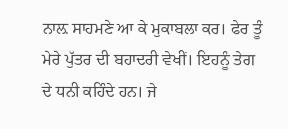ਨਾਲ਼ ਸਾਹਮਣੇ ਆ ਕੇ ਮੁਕਾਬਲਾ ਕਰ। ਫੇਰ ਤੂੰ ਮੇਰੇ ਪੁੱਤਰ ਦੀ ਬਹਾਦਰੀ ਵੇਖੀਂ। ਇਹਨੂੰ ਤੇਗ ਦੇ ਧਨੀ ਕਹਿੰਦੇ ਹਨ। ਜੇ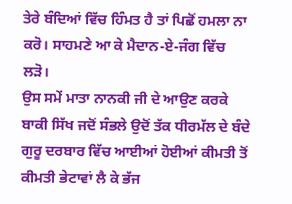ਤੇਰੇ ਬੰਦਿਆਂ ਵਿੱਚ ਹਿੰਮਤ ਹੈ ਤਾਂ ਪਿਛੋਂ ਹਮਲਾ ਨਾ ਕਰੋ। ਸਾਹਮਣੇ ਆ ਕੇ ਮੈਦਾਨ-ਏ-ਜੰਗ ਵਿੱਚ ਲੜੋ।
ਉਸ ਸਮੇਂ ਮਾਤਾ ਨਾਨਕੀ ਜੀ ਦੇ ਆਉਣ ਕਰਕੇ ਬਾਕੀ ਸਿੱਖ ਜਦੋਂ ਸੰਭਲੇ ਉਦੋਂ ਤੱਕ ਧੀਰਮੱਲ ਦੇ ਬੰਦੇ ਗੁਰੂ ਦਰਬਾਰ ਵਿੱਚ ਆਈਆਂ ਹੋਈਆਂ ਕੀਮਤੀ ਤੋਂ ਕੀਮਤੀ ਭੇਟਾਵਾਂ ਲੈ ਕੇ ਭੱਜ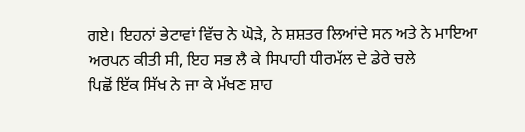ਗਏ। ਇਹਨਾਂ ਭੇਟਾਵਾਂ ਵਿੱਚ ਨੇ ਘੋੜੇ, ਨੇ ਸ਼ਸ਼ਤਰ ਲਿਆਂਦੇ ਸਨ ਅਤੇ ਨੇ ਮਾਇਆ ਅਰਪਨ ਕੀਤੀ ਸੀ, ਇਹ ਸਭ ਲੈ ਕੇ ਸਿਪਾਹੀ ਧੀਰਮੱਲ ਦੇ ਡੇਰੇ ਚਲੇ
ਪਿਛੋਂ ਇੱਕ ਸਿੱਖ ਨੇ ਜਾ ਕੇ ਮੱਖਣ ਸ਼ਾਹ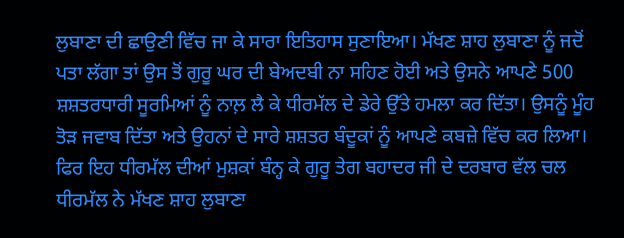ਲੁਬਾਣਾ ਦੀ ਛਾਉਣੀ ਵਿੱਚ ਜਾ ਕੇ ਸਾਰਾ ਇਤਿਹਾਸ ਸੁਣਾਇਆ। ਮੱਖਣ ਸ਼ਾਹ ਲੁਬਾਣਾ ਨੂੰ ਜਦੋਂ ਪਤਾ ਲੱਗਾ ਤਾਂ ਉਸ ਤੋਂ ਗੁਰੂ ਘਰ ਦੀ ਬੇਅਦਬੀ ਨਾ ਸਹਿਣ ਹੋਈ ਅਤੇ ਉਸਨੇ ਆਪਣੇ 500 ਸ਼ਸ਼ਤਰਧਾਰੀ ਸੂਰਮਿਆਂ ਨੂੰ ਨਾਲ਼ ਲੈ ਕੇ ਧੀਰਮੱਲ ਦੇ ਡੇਰੇ ਉੱਤੇ ਹਮਲਾ ਕਰ ਦਿੱਤਾ। ਉਸਨੂੰ ਮੂੰਹ ਤੋੜ ਜਵਾਬ ਦਿੱਤਾ ਅਤੇ ਉਹਨਾਂ ਦੇ ਸਾਰੇ ਸ਼ਸ਼ਤਰ ਬੰਦੂਕਾਂ ਨੂੰ ਆਪਣੇ ਕਬਜ਼ੇ ਵਿੱਚ ਕਰ ਲਿਆ। ਫਿਰ ਇਹ ਧੀਰਮੱਲ ਦੀਆਂ ਮੁਸ਼ਕਾਂ ਬੰਨ੍ਹ ਕੇ ਗੁਰੂ ਤੇਗ ਬਹਾਦਰ ਜੀ ਦੇ ਦਰਬਾਰ ਵੱਲ ਚਲ ਧੀਰਮੱਲ ਨੇ ਮੱਖਣ ਸ਼ਾਹ ਲੁਬਾਣਾ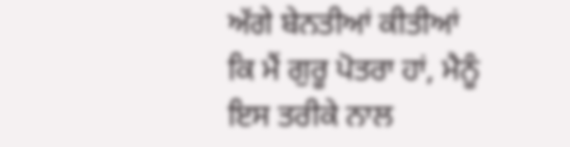ਅੱਗੇ ਬੇਨਤੀਆਂ ਕੀਤੀਆਂ ਕਿ ਮੈਂ ਗੁਰੂ ਪੋਤਰਾ ਹਾਂ, ਮੈਨੂੰ ਇਸ ਤਰੀਕੇ ਨਾਲ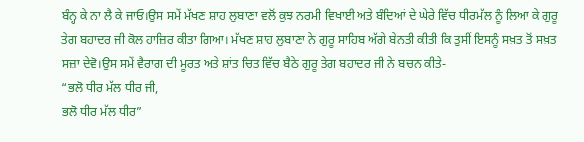ਬੰਨ੍ਹ ਕੇ ਨਾ ਲੈ ਕੇ ਜਾਓ।ਉਸ ਸਮੇਂ ਮੱਖਣ ਸ਼ਾਹ ਲੁਬਾਣਾ ਵਲੋਂ ਕੁਝ ਨਰਮੀ ਵਿਖਾਈ ਅਤੇ ਬੰਦਿਆਂ ਦੇ ਘੇਰੇ ਵਿੱਚ ਧੀਰਮੱਲ ਨੂੰ ਲਿਆ ਕੇ ਗੁਰੂ ਤੇਗ ਬਹਾਦਰ ਜੀ ਕੋਲ ਹਾਜ਼ਿਰ ਕੀਤਾ ਗਿਆ। ਮੱਖਣ ਸ਼ਾਹ ਲੁਬਾਣਾ ਨੇ ਗੁਰੂ ਸਾਹਿਬ ਅੱਗੇ ਬੇਨਤੀ ਕੀਤੀ ਕਿ ਤੁਸੀਂ ਇਸਨੂੰ ਸਖ਼ਤ ਤੋਂ ਸਖ਼ਤ ਸਜ਼ਾ ਦੇਵੋ।ਉਸ ਸਮੇਂ ਵੈਰਾਗ ਦੀ ਮੂਰਤ ਅਤੇ ਸ਼ਾਂਤ ਚਿਤ ਵਿੱਚ ਬੈਠੇ ਗੁਰੂ ਤੇਗ ਬਹਾਦਰ ਜੀ ਨੇ ਬਚਨ ਕੀਤੇ-
“ਭਲੋ ਧੀਰ ਮੱਲ ਧੀਰ ਜੀ,
ਭਲੋ ਧੀਰ ਮੱਲ ਧੀਰ”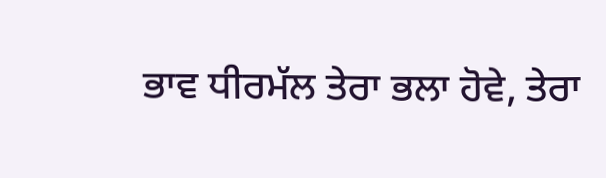ਭਾਵ ਧੀਰਮੱਲ ਤੇਰਾ ਭਲਾ ਹੋਵੇ, ਤੇਰਾ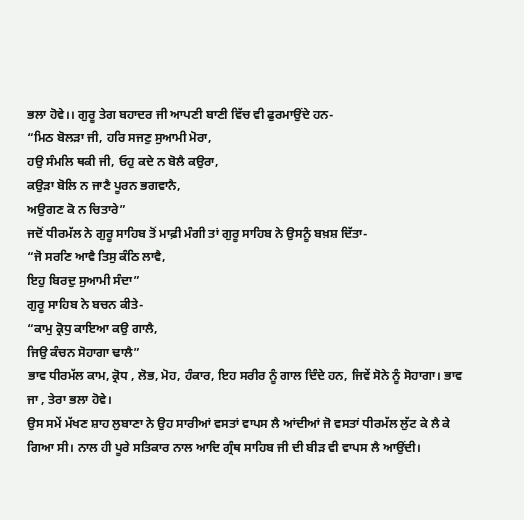ਭਲਾ ਹੋਵੇ।। ਗੁਰੂ ਤੇਗ ਬਹਾਦਰ ਜੀ ਆਪਣੀ ਬਾਣੀ ਵਿੱਚ ਵੀ ਫੁਰਮਾਉਂਦੇ ਹਨ-
“ਮਿਠ ਬੋਲੜਾ ਜੀ, ਹਰਿ ਸਜਣੁ ਸੁਆਮੀ ਮੋਰਾ,
ਹਉ ਸੰਮਲਿ ਥਕੀ ਜੀ, ਓਹੁ ਕਦੇ ਨ ਬੋਲੈ ਕਉਰਾ,
ਕਉੜਾ ਬੋਲਿ ਨ ਜਾਣੈ ਪੂਰਨ ਭਗਵਾਨੈ,
ਅਉਗਣ ਕੋ ਨ ਚਿਤਾਰੇ”
ਜਦੋਂ ਧੀਰਮੱਲ ਨੇ ਗੁਰੂ ਸਾਹਿਬ ਤੋਂ ਮਾਫ਼ੀ ਮੰਗੀ ਤਾਂ ਗੁਰੂ ਸਾਹਿਬ ਨੇ ਉਸਨੂੰ ਬਖ਼ਸ਼ ਦਿੱਤਾ-
“ਜੋ ਸਰਣਿ ਆਵੈ ਤਿਸੁ ਕੰਠਿ ਲਾਵੈ,
ਇਹੁ ਬਿਰਦੁ ਸੁਆਮੀ ਸੰਦਾ”
ਗੁਰੂ ਸਾਹਿਬ ਨੇ ਬਚਨ ਕੀਤੇ-
“ਕਾਮੁ ਕ੍ਰੋਧੁ ਕਾਇਆ ਕਉ ਗਾਲੈ,
ਜਿਉ ਕੰਚਨ ਸੋਹਾਗਾ ਢਾਲੈ”
ਭਾਵ ਧੀਰਮੱਲ ਕਾਮ, ਕ੍ਰੋਧ , ਲੋਭ, ਮੋਹ, ਹੰਕਾਰ, ਇਹ ਸਰੀਰ ਨੂੰ ਗਾਲ ਦਿੰਦੇ ਹਨ, ਜਿਵੇਂ ਸੋਨੇ ਨੂੰ ਸੋਹਾਗਾ। ਭਾਵ ਜਾ , ਤੇਰਾ ਭਲਾ ਹੋਵੇ।
ਉਸ ਸਮੇਂ ਮੱਖਣ ਸ਼ਾਹ ਲੁਬਾਣਾ ਨੇ ਉਹ ਸਾਰੀਆਂ ਵਸਤਾਂ ਵਾਪਸ ਲੈ ਆਂਦੀਆਂ ਜੋ ਵਸਤਾਂ ਧੀਰਮੱਲ ਲੁੱਟ ਕੇ ਲੈ ਕੇ ਗਿਆ ਸੀ। ਨਾਲ ਹੀ ਪੂਰੇ ਸਤਿਕਾਰ ਨਾਲ ਆਦਿ ਗ੍ਰੰਥ ਸਾਹਿਬ ਜੀ ਦੀ ਬੀੜ ਵੀ ਵਾਪਸ ਲੈ ਆਉਂਦੀ।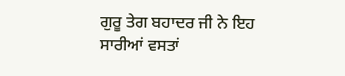ਗੁਰੂ ਤੇਗ ਬਹਾਦਰ ਜੀ ਨੇ ਇਹ ਸਾਰੀਆਂ ਵਸਤਾਂ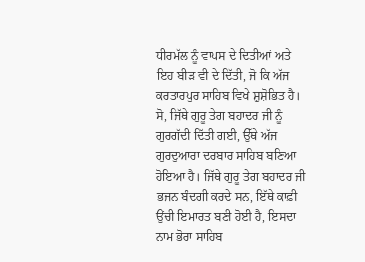ਧੀਰਮੱਲ ਨੂੰ ਵਾਪਸ ਦੇ ਦਿਤੀਆਂ ਅਤੇ ਇਹ ਬੀੜ ਵੀ ਦੇ ਦਿੱਤੀ, ਜੋ ਕਿ ਅੱਜ ਕਰਤਾਰਪੁਰ ਸਾਹਿਬ ਵਿਖੇ ਸ਼ੁਸ਼ੋਭਿਤ ਹੈ।
ਸੋ, ਜਿੱਥੇ ਗੁਰੂ ਤੇਗ ਬਹਾਦਰ ਜੀ ਨੂੰ ਗੁਰਗੱਦੀ ਦਿੱਤੀ ਗਈ, ਉੱਥੇ ਅੱਜ ਗੁਰਦੁਆਰਾ ਦਰਬਾਰ ਸਾਹਿਬ ਬਣਿਆ ਹੋਇਆ ਹੈ। ਜਿੱਥੇ ਗੁਰੂ ਤੇਗ ਬਹਾਦਰ ਜੀ ਭਜਨ ਬੰਦਗੀ ਕਰਦੇ ਸਨ, ਇੱਥੇ ਕਾਫ਼ੀ ਉਂਚੀ ਇਮਾਰਤ ਬਣੀ ਹੋਈ ਹੈ, ਇਸਦਾ ਨਾਮ ਭੋਰਾ ਸਾਹਿਬ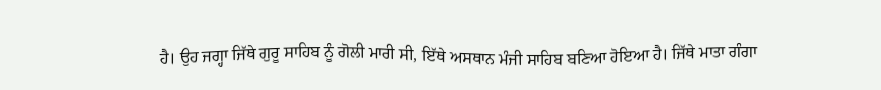ਹੈ। ਉਹ ਜਗ੍ਹਾ ਜਿੱਥੇ ਗੁਰੂ ਸਾਹਿਬ ਨੂੰ ਗੋਲੀ ਮਾਰੀ ਸੀ, ਇੱਥੇ ਅਸਥਾਨ ਮੰਜੀ ਸਾਹਿਬ ਬਣਿਆ ਹੋਇਆ ਹੈ। ਜਿੱਥੇ ਮਾਤਾ ਗੰਗਾ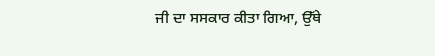ਜੀ ਦਾ ਸਸਕਾਰ ਕੀਤਾ ਗਿਆ, ਉੱਥੇ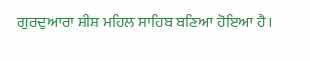ਗੁਰਦੁਆਰਾ ਸ਼ੀਸ਼ ਮਹਿਲ ਸਾਹਿਬ ਬਣਿਆ ਹੋਇਆ ਹੈ।